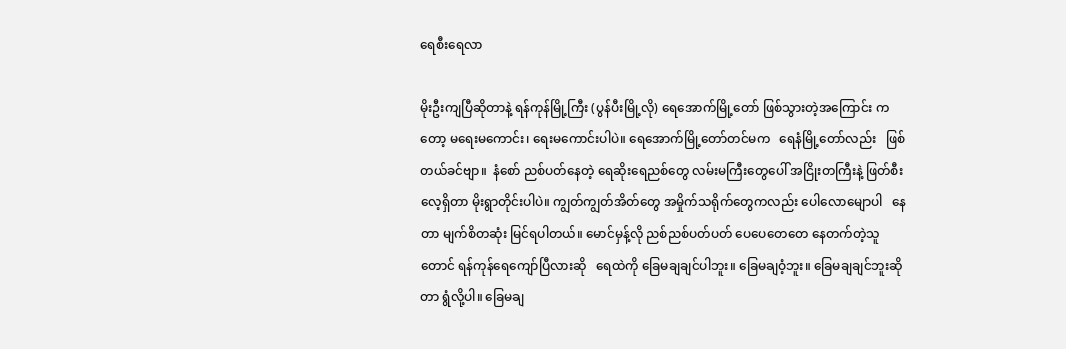ရေစီးရေလာ

မိုးဦးကျပြီဆိုတာနဲ့ ရန်ကုန်မြို့ကြီး (ပွန်ပီးမြို့လို) ရေအောက်မြို့တော် ဖြစ်သွားတဲ့အကြောင်း ကတော့ မရေးမကောင်း၊ ရေးမကောင်းပါပဲ။ ရေအောက်မြို့တော်တင်မက   ရေနံမြို့တော်လည်း   ဖြစ်တယ်ခင်ဗျာ။  နံစော် ညစ်ပတ်နေတဲ့ ရေဆိုးရေညစ်တွေ လမ်းမကြီးတွေပေါ် အငြိုးတကြီးနဲ့ ဖြတ်စီးလေ့ရှိတာ မိုးရွာတိုင်းပါပဲ။ ကျွတ်ကျွတ်အိတ်တွေ အမှိုက်သရိုက်တွေကလည်း ပေါလောမျောပါ   နေတာ မျက်စိတဆုံး မြင်ရပါတယ်။ မောင်မှန့်လို ညစ်ညစ်ပတ်ပတ် ပေပေတေတေ နေတက်တဲ့သူ တောင် ရန်ကုန်ရေကျော်ပြီလားဆို   ရေထဲကို ခြေမချချင်ပါဘူး။ ခြေမချဝံ့ဘူး။ ခြေမချချင်ဘူးဆိုတာ ရွံလို့ပါ။ ခြေမချ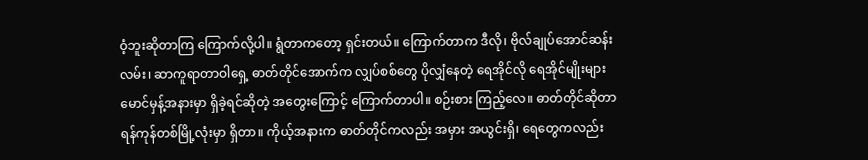ဝံ့ဘူးဆိုတာကြ ကြောက်လို့ပါ။ ရွံတာကတော့ ရှင်းတယ်။ ကြောက်တာက ဒီလို၊ ဗိုလ်ချုပ်အောင်ဆန်းလမ်း၊ ဆာကူရာတာဝါရှေ့ ဓာတ်တိုင်အောက်က လျှပ်စစ်တွေ ပိုလျှံနေတဲ့ ရေအိုင်လို ရေအိုင်မျိုးများ မောင်မှန့်အနားမှာ ရှိခဲ့ရင်ဆိုတဲ့ အတွေးကြောင့် ကြောက်တာပါ။ စဉ်းစား ကြည့်လေ။ ဓာတ်တိုင်ဆိုတာ ရန်ကုန်တစ်မြို့လုံးမှာ ရှိတာ။ ကိုယ့်အနားက ဓာတ်တိုင်ကလည်း အမှား အယွင်းရှိ၊ ရေတွေကလည်း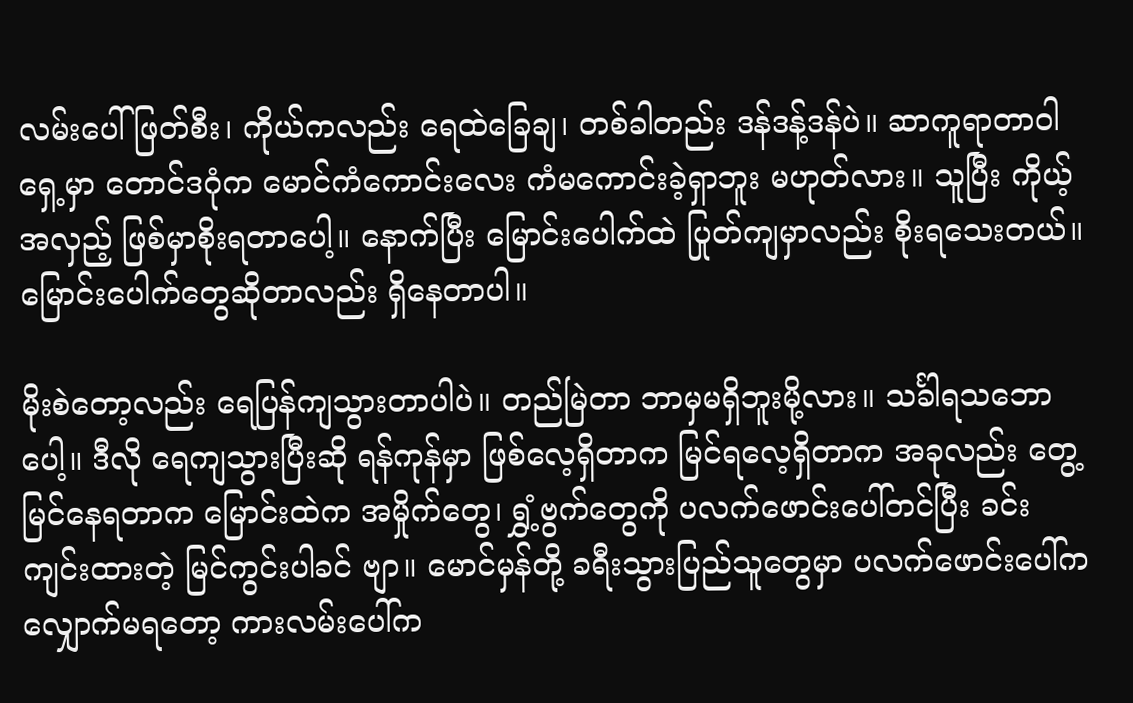လမ်းပေါ်ဖြတ်စီး၊ ကိုယ်ကလည်း ရေထဲခြေချ၊ တစ်ခါတည်း ဒန်ဒန့်ဒန်ပဲ။ ဆာကူရာတာဝါရှေ့မှာ တောင်ဒဂုံက မောင်ကံကောင်းလေး ကံမကောင်းခဲ့ရှာဘူး မဟုတ်လား။ သူပြီး ကိုယ့်အလှည့် ဖြစ်မှာစိုးရတာပေါ့။ နောက်ပြီး မြောင်းပေါက်ထဲ ပြုတ်ကျမှာလည်း စိုးရသေးတယ်။ မြောင်းပေါက်တွေဆိုတာလည်း ရှိနေတာပါ။

မိုးစဲတော့လည်း ရေပြန်ကျသွားတာပါပဲ။ တည်မြဲတာ ဘာမှမရှိဘူးမို့လား။ သင်္ခါရသဘောပေါ့။ ဒီလို ရေကျသွားပြီးဆို ရန်ကုန်မှာ ဖြစ်လေ့ရှိတာက မြင်ရလေ့ရှိတာက အခုလည်း တွေ့မြင်နေရတာက မြောင်းထဲက အမှိုက်တွေ၊ ရွှံ့ဗွက်တွေကို ပလက်ဖောင်းပေါ်တင်ပြီး ခင်းကျင်းထားတဲ့ မြင်ကွင်းပါခင် ဗျာ။ မောင်မှန်တို့ ခရီးသွားပြည်သူတွေမှာ ပလက်ဖောင်းပေါ်က လျှောက်မရတော့ ကားလမ်းပေါ်က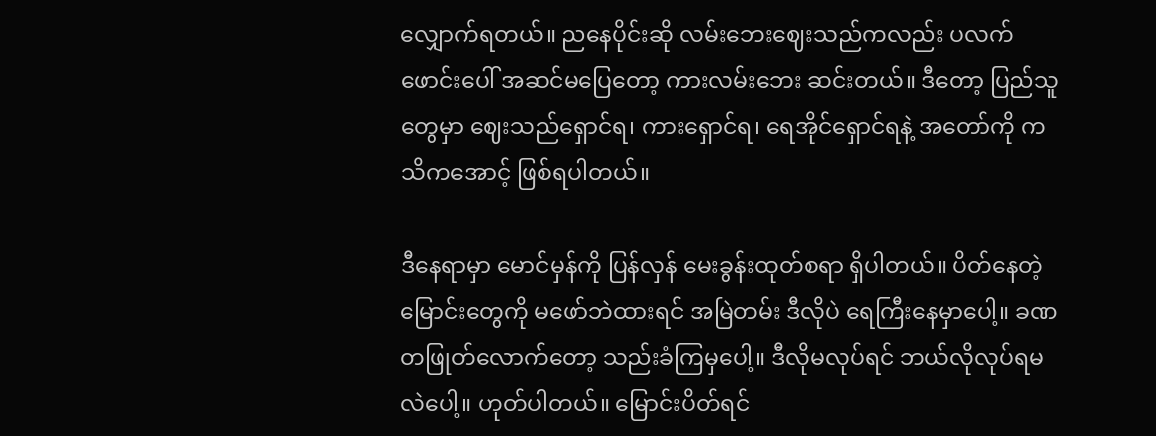လျှောက်ရတယ်။ ညနေပိုင်းဆို လမ်းဘေးဈေးသည်ကလည်း ပလက်ဖောင်းပေါ် အဆင်မပြေတော့ ကားလမ်းဘေး ဆင်းတယ်။ ဒီတော့ ပြည်သူတွေမှာ ဈေးသည်ရှောင်ရ၊ ကားရှောင်ရ၊ ရေအိုင်ရှောင်ရနဲ့ အတော်ကို ကသိကအောင့် ဖြစ်ရပါတယ်။

ဒီနေရာမှာ မောင်မှန်ကို ပြန်လှန် မေးခွန်းထုတ်စရာ ရှိပါတယ်။ ပိတ်နေတဲ့ မြောင်းတွေကို မဖော်ဘဲထားရင် အမြဲတမ်း ဒီလိုပဲ ရေကြီးနေမှာပေါ့။ ခဏတဖြုတ်လောက်တော့ သည်းခံကြမှပေါ့။ ဒီလိုမလုပ်ရင် ဘယ်လိုလုပ်ရမလဲပေါ့။ ဟုတ်ပါတယ်။ မြောင်းပိတ်ရင်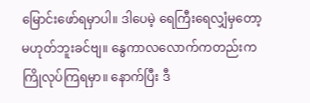မြောင်းဖော်ရမှာပါ။ ဒါပေမဲ့ ရေကြီးရေလျှံမှတော့ မဟုတ်ဘူးခင်ဗျ။ နွေကာလလောက်ကတည်းက ကြိုလုပ်ကြရမှာ။ နောက်ပြီး ဒီ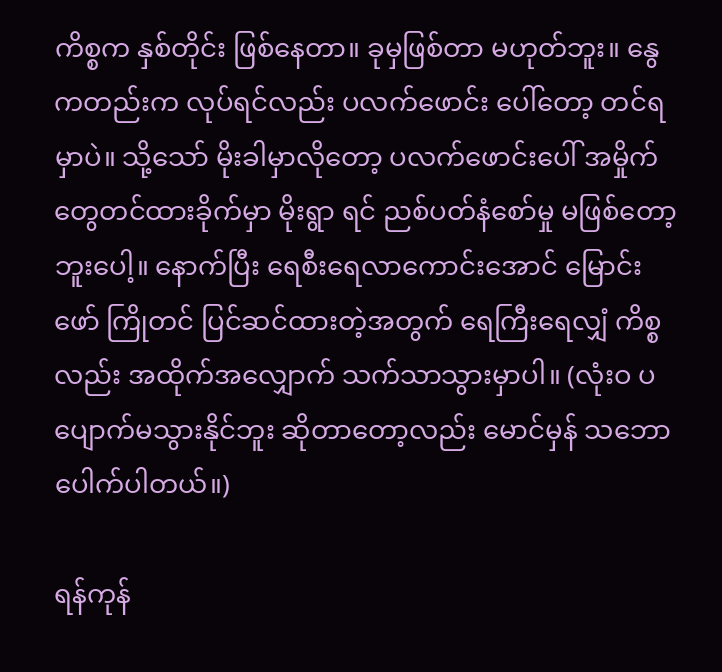ကိစ္စက နှစ်တိုင်း ဖြစ်နေတာ။ ခုမှဖြစ်တာ မဟုတ်ဘူး။ နွေကတည်းက လုပ်ရင်လည်း ပလက်ဖောင်း ပေါ်တော့ တင်ရမှာပဲ။ သို့သော် မိုးခါမှာလိုတော့ ပလက်ဖောင်းပေါ် အမှိုက်တွေတင်ထားခိုက်မှာ မိုးရွာ ရင် ညစ်ပတ်နံစော်မှု မဖြစ်တော့ဘူးပေါ့။ နောက်ပြီး ရေစီးရေလာကောင်းအောင် မြောင်းဖော် ကြိုတင် ပြင်ဆင်ထားတဲ့အတွက် ရေကြီးရေလျှံ ကိစ္စလည်း အထိုက်အလျှောက် သက်သာသွားမှာပါ။ (လုံးဝ ပပျောက်မသွားနိုင်ဘူး ဆိုတာတော့လည်း မောင်မှန် သဘောပေါက်ပါတယ်။)

ရန်ကုန်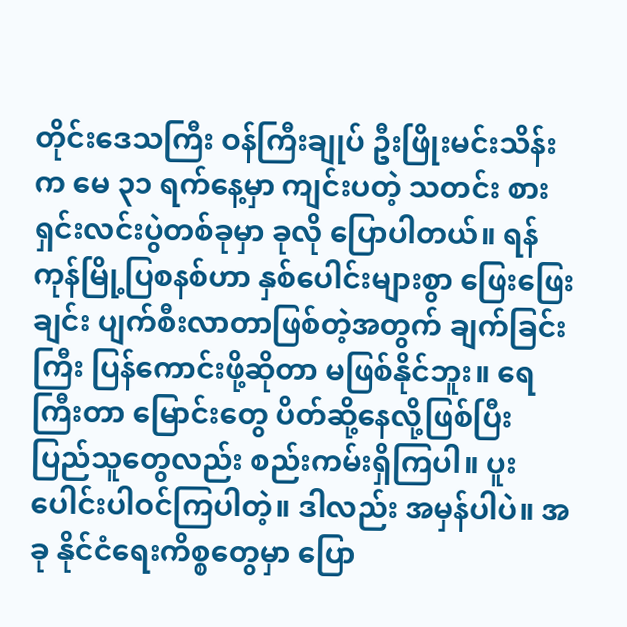တိုင်းဒေသကြီး ဝန်ကြီးချုပ် ဦးဖြိုးမင်းသိန်းက မေ ၃၁ ရက်နေ့မှာ ကျင်းပတဲ့ သတင်း စား ရှင်းလင်းပွဲတစ်ခုမှာ ခုလို ပြောပါတယ်။ ရန်ကုန်မြို့ပြစနစ်ဟာ နှစ်ပေါင်းများစွာ ဖြေးဖြေးချင်း ပျက်စီးလာတာဖြစ်တဲ့အတွက် ချက်ခြင်းကြီး ပြန်ကောင်းဖို့ဆိုတာ မဖြစ်နိုင်ဘူး။ ရေကြီးတာ မြောင်းတွေ ပိတ်ဆို့နေလို့ဖြစ်ပြီး ပြည်သူတွေလည်း စည်းကမ်းရှိကြပါ။ ပူးပေါင်းပါဝင်ကြပါတဲ့။ ဒါလည်း အမှန်ပါပဲ။ အခု နိုင်ငံရေးကိစ္စတွေမှာ ပြော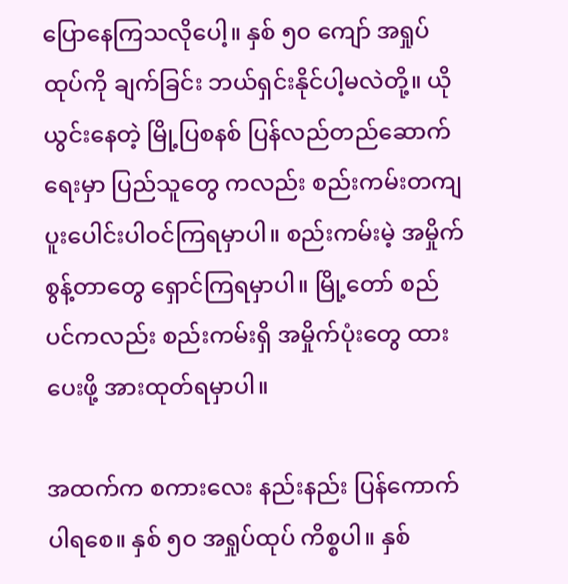ပြောနေကြသလိုပေါ့။ နှစ် ၅၀ ကျော် အရှုပ်ထုပ်ကို ချက်ခြင်း ဘယ်ရှင်းနိုင်ပါ့မလဲတို့။ ယိုယွင်းနေတဲ့ မြို့ပြစနစ် ပြန်လည်တည်ဆောက်ရေးမှာ ပြည်သူတွေ ကလည်း စည်းကမ်းတကျ ပူးပေါင်းပါဝင်ကြရမှာပါ။ စည်းကမ်းမဲ့ အမှိုက်စွန့်တာတွေ ရှောင်ကြရမှာပါ။ မြို့တော် စည်ပင်ကလည်း စည်းကမ်းရှိ အမှိုက်ပုံးတွေ ထားပေးဖို့ အားထုတ်ရမှာပါ။

အထက်က စကားလေး နည်းနည်း ပြန်ကောက်ပါရစေ။ နှစ် ၅၀ အရှုပ်ထုပ် ကိစ္စပါ။ နှစ်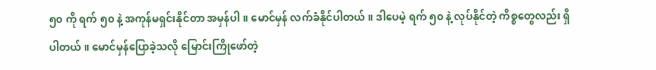၅၀ ကို ရက် ၅၀ နဲ့ အကုန်မရှင်းနိုင်တာ အမှန်ပါ။ မောင်မှန် လက်ခံနိုင်ပါတယ်။ ဒါပေမဲ့ ရက် ၅၀ နဲ့ လုပ်နိုင်တဲ့ ကိစ္စတွေလည်း ရှိပါတယ်။ မောင်မှန်ပြောခဲ့သလို မြောင်းကြိုဖော်တဲ့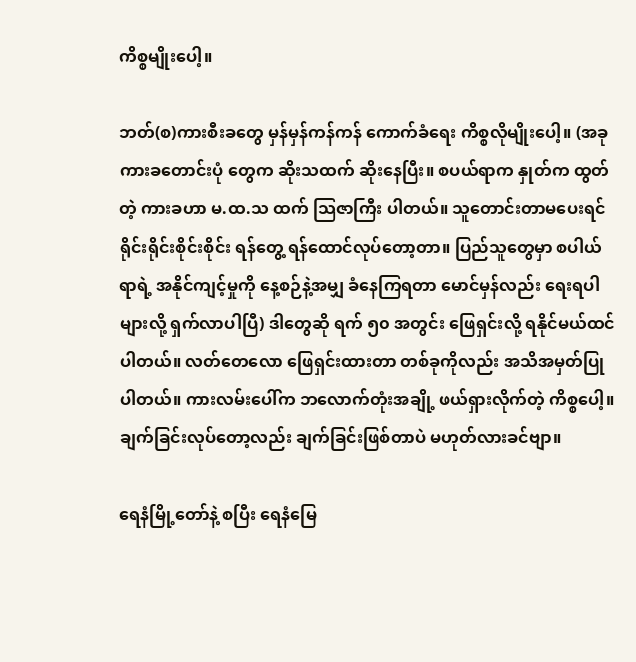ကိစ္စမျိုးပေါ့။

ဘတ်(စ)ကားစီးခတွေ မှန်မှန်ကန်ကန် ကောက်ခံရေး ကိစ္စလိုမျိုးပေါ့။ (အခု ကားခတောင်းပုံ တွေက ဆိုးသထက် ဆိုးနေပြီး။ စပယ်ရာက နှုတ်က ထွတ်တဲ့ ကားခဟာ မ.ထ.သ ထက် သြဇာကြီး ပါတယ်။ သူတောင်းတာမပေးရင် ရိုင်းရိုင်းစိုင်းစိုင်း ရန်တွေ့ ရန်ထောင်လုပ်တော့တာ။ ပြည်သူတွေမှာ စပါယ်ရာရဲ့ အနိုင်ကျင့်မှုကို နေ့စဉ်နဲ့အမျှ ခံနေကြရတာ မောင်မှန်လည်း ရေးရပါများလို့ ရှက်လာပါပြီ) ဒါတွေဆို ရက် ၅၀ အတွင်း ဖြေရှင်းလို့ ရနိုင်မယ်ထင်ပါတယ်။ လတ်တေလော ဖြေရှင်းထားတာ တစ်ခုကိုလည်း အသိအမှတ်ပြုပါတယ်။ ကားလမ်းပေါ်က ဘလောက်တုံးအချို့ ဖယ်ရှားလိုက်တဲ့ ကိစ္စပေါ့။ ချက်ခြင်းလုပ်တော့လည်း ချက်ခြင်းဖြစ်တာပဲ မဟုတ်လားခင်ဗျာ။

ရေနံမြို့တော်နဲ့ စပြီး ရေနံမြေ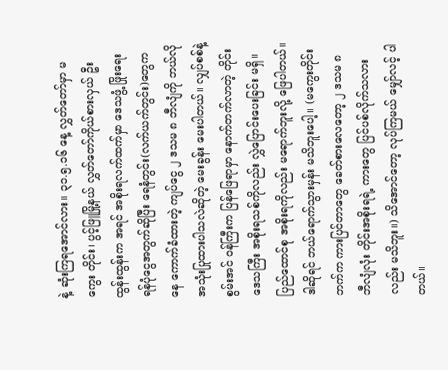နဲ့ ဆုံးကြရအောင်လား။ ၃၁.၅.၁၆ နေ့ လွှတ်တော်မှာ မကွေး တိုင်း၊ ပွင့်ဖြူမြို့နယ် လွှတ်တော်ကိုယ်စားလှယ် ဦးထွန်းထွန်းက အရင် အစိုးရလက်ထက်မှာ ဒေသဖွံ့ ဖြိုးရေး ရန်ပုံငွေအတွက်ဆိုပြီး ရေနံတွင်း(လက်ယက်တွင်း)တွေကနေ ကောက်ခံထားတဲ့ ကျပ်ငွေ ၂ ဒသမ ၈ ဘီလျံကို ဘယ်လို အသုံးပြုထားပါသလဲဆိုတဲ့ မေးခွန်း မေးပါတယ်။ လျှပ်စစ်နဲ့ စွမ်းအင် ဝန်ကြီးက ပြန်ဖြေရာမှာ နောက်တက်လာတဲ့ တိုင်းဒေသကြီး အစိုးရသစ်ကိုလည်း လွှဲပြောင်းပေးခြင်း မရှိ။ ပြည်ထောင်စု အစိုးရကိုလည်း မရောက်ဘူးလို့ ဖြေပါတယ်။ ဒါဆိုရင် ဘယ်ရောက်သွားမှန်း မသိဘူးပေါ့။ (မကွေးတိုင်းဘက်က ကားပြင်တာတွေ ခေတ်စားလေတော့ ၂ ဒသမ ၈ ဘီလျံလုံး တိုင်းအစိုးရရဲ့ ကားတွေ ပြင်ပစ်လိုက်သလားလည်း မသိဘူး။) သိအောင်တော့ လုပ်ကြမယ် မျှော်လင့် ပါတယ်။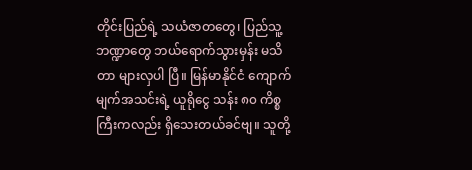တိုင်းပြည်ရဲ့ သယံဇာတတွေ၊ ပြည်သူ့ဘဏ္ဍာတွေ ဘယ်ရောက်သွားမှန်း မသိတာ များလှပါ ပြီ။ မြန်မာနိုင်ငံ ကျောက်မျက်အသင်းရဲ့ ယူရိုငွေ သန်း ၈၀ ကိစ္စကြီးကလည်း ရှိသေးတယ်ခင်ဗျ။ သူတို့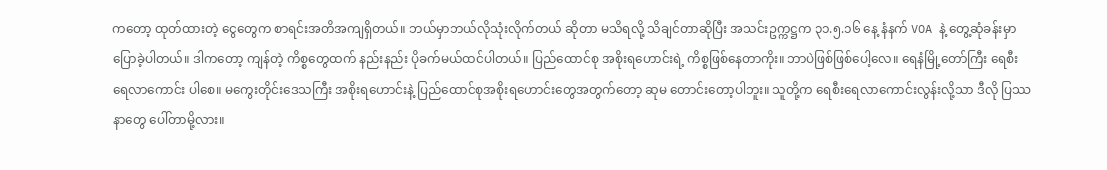ကတော့ ထုတ်ထားတဲ့ ငွေတွေက စာရင်းအတိအကျရှိတယ်။ ဘယ်မှာဘယ်လိုသုံးလိုက်တယ် ဆိုတာ မသိရလို့ သိချင်တာဆိုပြီး အသင်းဥက္ကဋ္ဌက ၃၁.၅.၁၆ နေ့ နံနက် VOA နဲ့ တွေ့ဆုံခန်းမှာ ပြောခဲ့ပါတယ်။ ဒါကတော့ ကျန်တဲ့ ကိစ္စတွေထက် နည်းနည်း ပိုခက်မယ်ထင်ပါတယ်။ ပြည်ထောင်စု အစိုးရဟောင်းရဲ့ ကိစ္စဖြစ်နေတာကိုး။ ဘာပဲဖြစ်ဖြစ်ပေါ့လေ။ ရေနံမြို့တော်ကြီး ရေစီးရေလာကောင်း ပါစေ။ မကွေးတိုင်းဒေသကြီး အစိုးရဟောင်းနဲ့ ပြည်ထောင်စုအစိုးရဟောင်းတွေအတွက်တော့ ဆုမ တောင်းတော့ပါဘူး။ သူတို့က ရေစီးရေလာကောင်းလွန်းလို့သာ ဒီလို ပြဿနာတွေ ပေါ်တာမို့လား။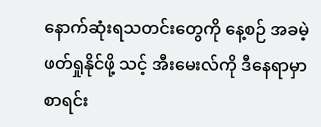နောက်ဆုံးရသတင်းတွေကို နေ့စဉ် အခမဲ့ဖတ်ရှုနိုင်ဖို့ သင့် အီးမေးလ်ကို ဒီနေရာမှာ စာရင်း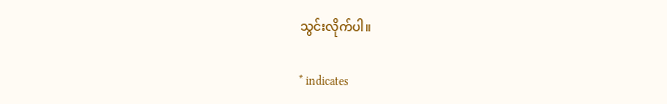သွင်းလိုက်ပါ။

* indicates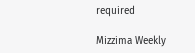required

Mizzima Weekly